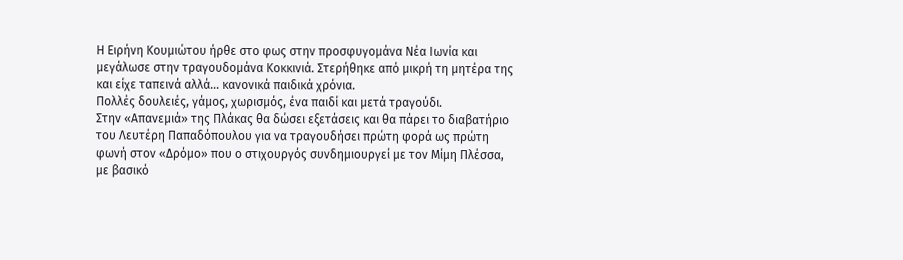Η Ειρήνη Κουμιώτου ήρθε στο φως στην προσφυγομάνα Νέα Ιωνία και μεγάλωσε στην τραγουδομάνα Κοκκινιά. Στερήθηκε από μικρή τη μητέρα της και είχε ταπεινά αλλά… κανονικά παιδικά χρόνια.
Πολλές δουλειές, γάμος, χωρισμός, ένα παιδί και μετά τραγούδι.
Στην «Απανεμιά» της Πλάκας θα δώσει εξετάσεις και θα πάρει το διαβατήριο του Λευτέρη Παπαδόπουλου για να τραγουδήσει πρώτη φορά ως πρώτη φωνή στον «Δρόμο» που ο στιχουργός συνδημιουργεί με τον Μίμη Πλέσσα, με βασικό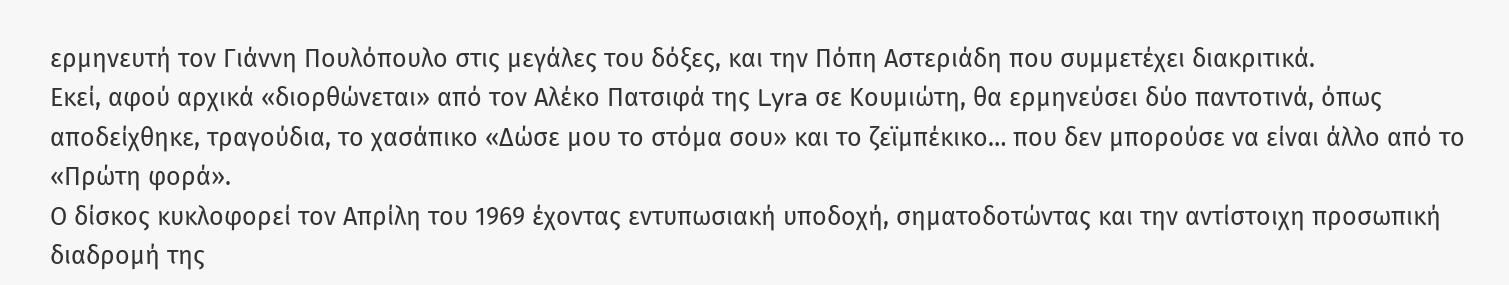ερμηνευτή τον Γιάννη Πουλόπουλο στις μεγάλες του δόξες, και την Πόπη Αστεριάδη που συμμετέχει διακριτικά.
Εκεί, αφού αρχικά «διορθώνεται» από τον Αλέκο Πατσιφά της Lyra σε Κουμιώτη, θα ερμηνεύσει δύο παντοτινά, όπως αποδείχθηκε, τραγούδια, το χασάπικο «Δώσε μου το στόμα σου» και το ζεϊμπέκικο… που δεν μπορούσε να είναι άλλο από το «Πρώτη φορά».
Ο δίσκος κυκλοφορεί τον Απρίλη του 1969 έχοντας εντυπωσιακή υποδοχή, σηματοδοτώντας και την αντίστοιχη προσωπική διαδρομή της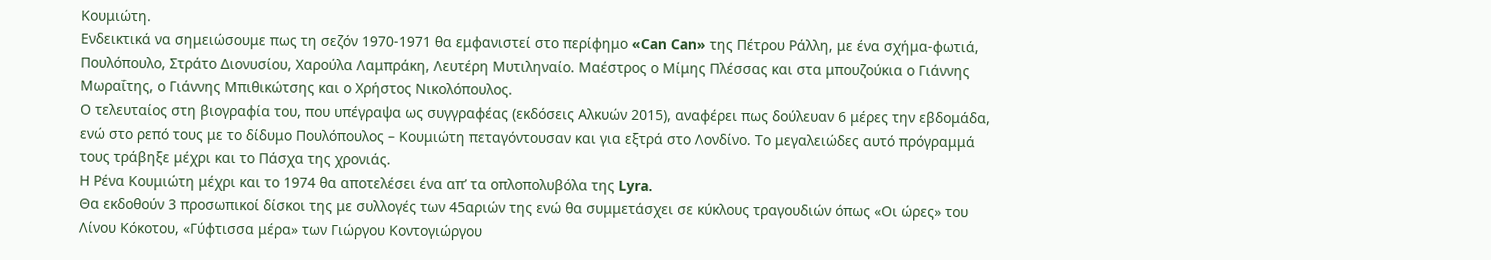Κουμιώτη.
Ενδεικτικά να σημειώσουμε πως τη σεζόν 1970-1971 θα εμφανιστεί στο περίφημο «Can Can» της Πέτρου Ράλλη, με ένα σχήμα-φωτιά, Πουλόπουλο, Στράτο Διονυσίου, Χαρούλα Λαμπράκη, Λευτέρη Μυτιληναίο. Μαέστρος ο Μίμης Πλέσσας και στα μπουζούκια ο Γιάννης Μωραΐτης, ο Γιάννης Μπιθικώτσης και ο Χρήστος Νικολόπουλος.
Ο τελευταίος στη βιογραφία του, που υπέγραψα ως συγγραφέας (εκδόσεις Αλκυών 2015), αναφέρει πως δούλευαν 6 μέρες την εβδομάδα, ενώ στο ρεπό τους με το δίδυμο Πουλόπουλος – Κουμιώτη πεταγόντουσαν και για εξτρά στο Λονδίνο. Το μεγαλειώδες αυτό πρόγραμμά τους τράβηξε μέχρι και το Πάσχα της χρονιάς.
Η Ρένα Κουμιώτη μέχρι και το 1974 θα αποτελέσει ένα απ’ τα οπλοπολυβόλα της Lyra.
Θα εκδοθούν 3 προσωπικοί δίσκοι της με συλλογές των 45αριών της ενώ θα συμμετάσχει σε κύκλους τραγουδιών όπως «Οι ώρες» του Λίνου Κόκοτου, «Γύφτισσα μέρα» των Γιώργου Κοντογιώργου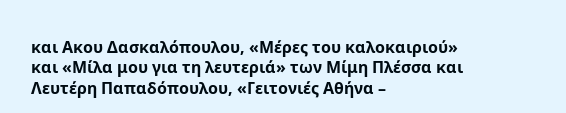και Ακου Δασκαλόπουλου, «Μέρες του καλοκαιριού» και «Μίλα μου για τη λευτεριά» των Μίμη Πλέσσα και Λευτέρη Παπαδόπουλου, «Γειτονιές Αθήνα –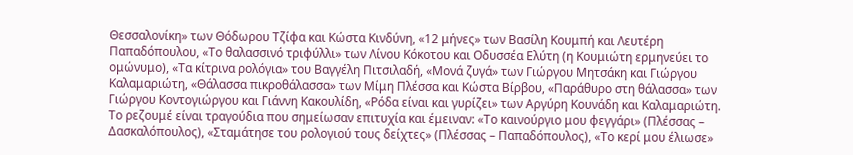Θεσσαλονίκη» των Θόδωρου Τζίφα και Κώστα Κινδύνη, «12 μήνες» των Βασίλη Κουμπή και Λευτέρη Παπαδόπουλου, «Το θαλασσινό τριφύλλι» των Λίνου Κόκοτου και Οδυσσέα Ελύτη (η Κουμιώτη ερμηνεύει το ομώνυμο), «Τα κίτρινα ρολόγια» του Βαγγέλη Πιτσιλαδή, «Μονά ζυγά» των Γιώργου Μητσάκη και Γιώργου Καλαμαριώτη, «Θάλασσα πικροθάλασσα» των Μίμη Πλέσσα και Κώστα Βίρβου, «Παράθυρο στη θάλασσα» των Γιώργου Κοντογιώργου και Γιάννη Κακουλίδη, «Ρόδα είναι και γυρίζει» των Αργύρη Κουνάδη και Καλαμαριώτη.
Το ρεζουμέ είναι τραγούδια που σημείωσαν επιτυχία και έμειναν: «Το καινούργιο μου φεγγάρι» (Πλέσσας – Δασκαλόπουλος), «Σταμάτησε του ρολογιού τους δείχτες» (Πλέσσας – Παπαδόπουλος), «Το κερί μου έλιωσε»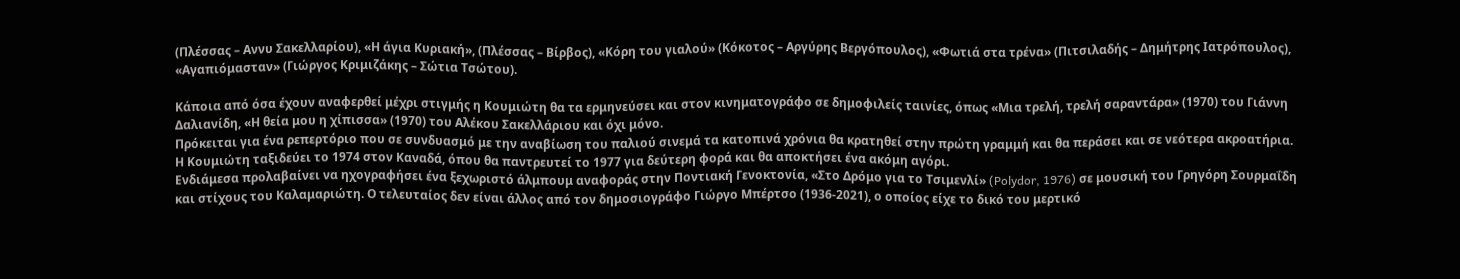(Πλέσσας – Αννυ Σακελλαρίου), «Η άγια Κυριακή», (Πλέσσας – Βίρβος), «Κόρη του γιαλού» (Κόκοτος – Αργύρης Βεργόπουλος), «Φωτιά στα τρένα» (Πιτσιλαδής – Δημήτρης Ιατρόπουλος), «Αγαπιόμασταν» (Γιώργος Κριμιζάκης – Σώτια Τσώτου).

Κάποια από όσα έχουν αναφερθεί μέχρι στιγμής η Κουμιώτη θα τα ερμηνεύσει και στον κινηματογράφο σε δημοφιλείς ταινίες, όπως «Μια τρελή, τρελή σαραντάρα» (1970) του Γιάννη Δαλιανίδη, «Η θεία μου η χίπισσα» (1970) του Αλέκου Σακελλάριου και όχι μόνο.
Πρόκειται για ένα ρεπερτόριο που σε συνδυασμό με την αναβίωση του παλιού σινεμά τα κατοπινά χρόνια θα κρατηθεί στην πρώτη γραμμή και θα περάσει και σε νεότερα ακροατήρια.
Η Κουμιώτη ταξιδεύει το 1974 στον Καναδά, όπου θα παντρευτεί το 1977 για δεύτερη φορά και θα αποκτήσει ένα ακόμη αγόρι.
Ενδιάμεσα προλαβαίνει να ηχογραφήσει ένα ξεχωριστό άλμπουμ αναφοράς στην Ποντιακή Γενοκτονία, «Στο Δρόμο για το Τσιμενλί» (Polydor, 1976) σε μουσική του Γρηγόρη Σουρμαΐδη και στίχους του Καλαμαριώτη. Ο τελευταίος δεν είναι άλλος από τον δημοσιογράφο Γιώργο Μπέρτσο (1936-2021), ο οποίος είχε το δικό του μερτικό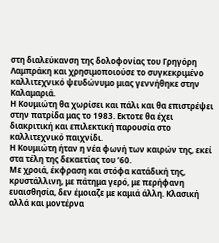στη διαλεύκανση της δολοφονίας του Γρηγόρη Λαμπράκη και χρησιμοποιούσε το συγκεκριμένο καλλιτεχνικό ψευδώνυμο μιας γεννήθηκε στην Καλαμαριά.
Η Κουμιώτη θα χωρίσει και πάλι και θα επιστρέψει στην πατρίδα μας το 1983. Εκτοτε θα έχει διακριτική και επιλεκτική παρουσία στο καλλιτεχνικό παιχνίδι.
Η Κουμιώτη ήταν η νέα φωνή των καιρών της, εκεί στα τέλη της δεκαετίας του ’60.
Με χροιά, έκφραση και στόφα κατάδική της, κρυστάλλινη, με πάτημα γερό, με περήφανη ευαισθησία, δεν έμοιαζε με καμιά άλλη. Κλασική αλλά και μοντέρνα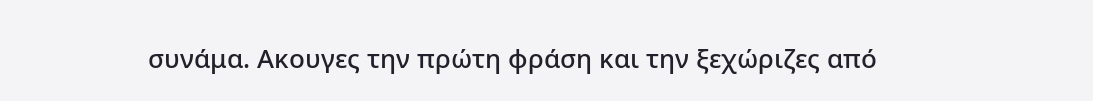συνάμα. Ακουγες την πρώτη φράση και την ξεχώριζες από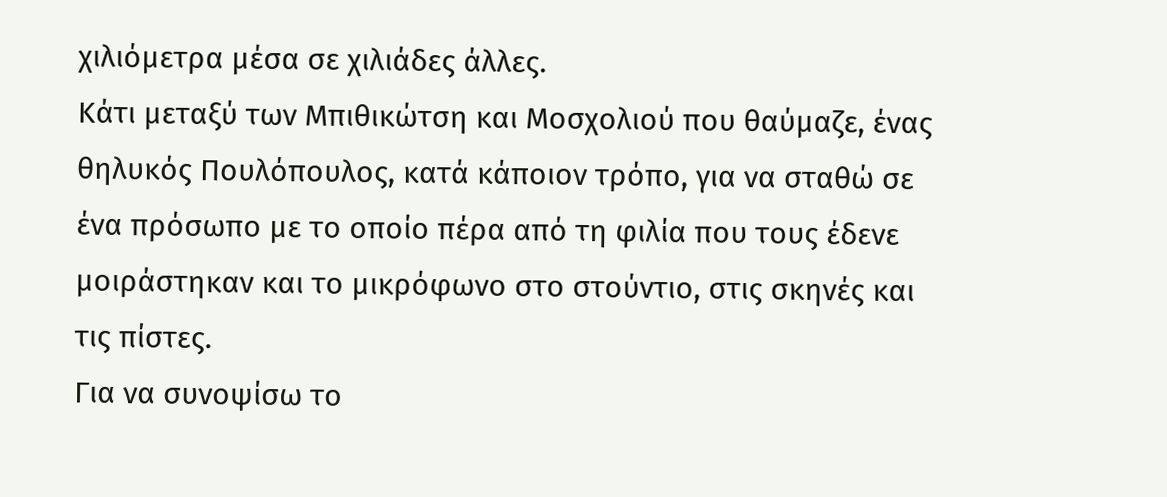χιλιόμετρα μέσα σε χιλιάδες άλλες.
Κάτι μεταξύ των Μπιθικώτση και Μοσχολιού που θαύμαζε, ένας θηλυκός Πουλόπουλος, κατά κάποιον τρόπο, για να σταθώ σε ένα πρόσωπο με το οποίο πέρα από τη φιλία που τους έδενε μοιράστηκαν και το μικρόφωνο στο στούντιο, στις σκηνές και τις πίστες.
Για να συνοψίσω το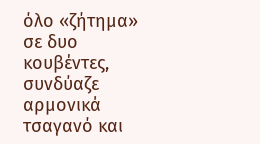όλο «ζήτημα» σε δυο κουβέντες, συνδύαζε αρμονικά τσαγανό και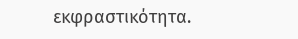εκφραστικότητα.